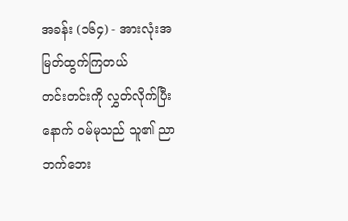အခန်း (၁၆၄) - အားလုံးအမြတ်ထွက်ကြတယ်
တင်းတင်းကို လွှတ်လိုက်ပြီးနောက် ဝမ်မုသည် သူ၏ ညာဘက်ဘေး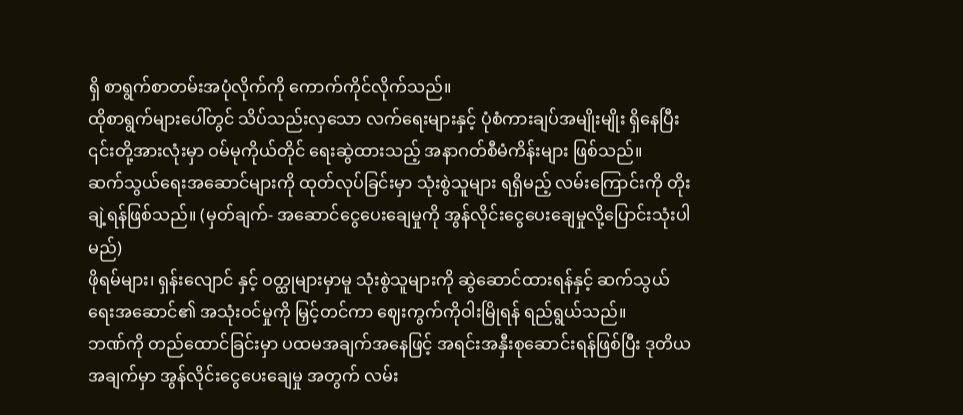ရှိ စာရွက်စာတမ်းအပုံလိုက်ကို ကောက်ကိုင်လိုက်သည်။
ထိုစာရွက်များပေါ်တွင် သိပ်သည်းလှသော လက်ရေးများနှင့် ပုံစံကားချပ်အမျိုးမျိုး ရှိနေပြီး ၎င်းတို့အားလုံးမှာ ဝမ်မုကိုယ်တိုင် ရေးဆွဲထားသည့် အနာဂတ်စီမံကိန်းများ ဖြစ်သည်။
ဆက်သွယ်ရေးအဆောင်များကို ထုတ်လုပ်ခြင်းမှာ သုံးစွဲသူများ ရရှိမည့် လမ်းကြောင်းကို တိုးချဲ့ရန်ဖြစ်သည်။ (မှတ်ချက်- အဆောင်ငွေပေးချေမှုကို အွန်လိုင်းငွေပေးချေမှုလို့ပြောင်းသုံးပါမည်)
ဖိုရမ်များ၊ ရှန်းလျောင် နှင့် ဝတ္ထုများမှာမူ သုံးစွဲသူများကို ဆွဲဆောင်ထားရန်နှင့် ဆက်သွယ်ရေးအဆောင်၏ အသုံးဝင်မှုကို မြှင့်တင်ကာ ဈေးကွက်ကိုဝါးမြိုရန် ရည်ရွယ်သည်။
ဘဏ်ကို တည်ထောင်ခြင်းမှာ ပထမအချက်အနေဖြင့် အရင်းအနှီးစုဆောင်းရန်ဖြစ်ပြီး ဒုတိယအချက်မှာ အွန်လိုင်းငွေပေးချေမှု အတွက် လမ်း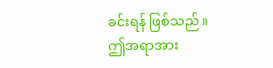ခင်းရန် ဖြစ်သည်။
ဤအရာအား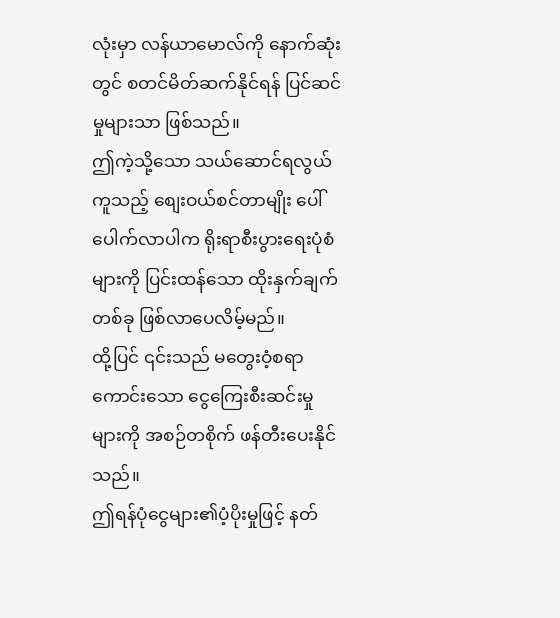လုံးမှာ လန်ယာမောလ်ကို နောက်ဆုံးတွင် စတင်မိတ်ဆက်နိုင်ရန် ပြင်ဆင်မှုများသာ ဖြစ်သည်။
ဤကဲ့သို့သော သယ်ဆောင်ရလွယ်ကူသည့် စျေးဝယ်စင်တာမျိုး ပေါ်ပေါက်လာပါက ရိုးရာစီးပွားရေးပုံစံများကို ပြင်းထန်သော ထိုးနှက်ချက်တစ်ခု ဖြစ်လာပေလိမ့်မည်။
ထို့ပြင် ၎င်းသည် မတွေးဝံ့စရာကောင်းသော ငွေကြေးစီးဆင်းမှုများကို အစဉ်တစိုက် ဖန်တီးပေးနိုင်သည်။
ဤရန်ပုံငွေများ၏ပံ့ပိုးမှုဖြင့် နတ်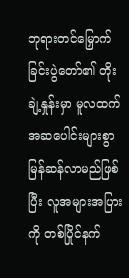ဘုရားတင်မြှောက်ခြင်းပွဲတော်၏ တိုးချဲ့နှုန်းမှာ မူလထက် အဆပေါင်းများစွာ မြန်ဆန်လာမည်ဖြစ်ပြီး လူအများအပြားကို တစ်ပြိုင်နက်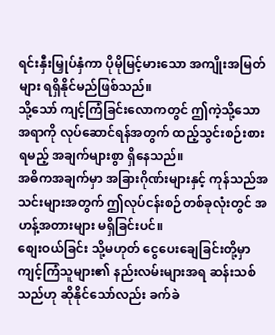ရင်းနှီးမြှုပ်နှံကာ ပိုမိုမြင့်မားသော အကျိုးအမြတ်များ ရရှိနိုင်မည်ဖြစ်သည်။
သို့သော် ကျင့်ကြံခြင်းလောကတွင် ဤကဲ့သို့သော အရာကို လုပ်ဆောင်ရန်အတွက် ထည့်သွင်းစဉ်းစားရမည့် အချက်များစွာ ရှိနေသည်။
အဓိကအချက်မှာ အခြားဂိုဏ်းများနှင့် ကုန်သည်အသင်းများအတွက် ဤလုပ်ငန်းစဉ်တစ်ခုလုံးတွင် အဟန့်အတားများ မရှိခြင်းပင်။
စျေးဝယ်ခြင်း သို့မဟုတ် ငွေပေးချေခြင်းတို့မှာ ကျင့်ကြံသူများ၏ နည်းလမ်းများအရ ဆန်းသစ်သည်ဟု ဆိုနိုင်သော်လည်း ခက်ခဲ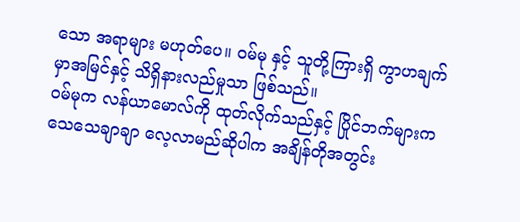သော အရာများ မဟုတ်ပေ။ ဝမ်မု နှင့် သူတို့ကြားရှိ ကွာဟချက်မှာအမြင်နှင့် သိရှိနားလည်မှုသာ ဖြစ်သည်။
ဝမ်မုက လန်ယာမောလ်ကို ထုတ်လိုက်သည်နှင့် ပြိုင်ဘက်များက သေသေချာချာ လေ့လာမည်ဆိုပါက အချိန်တိုအတွင်း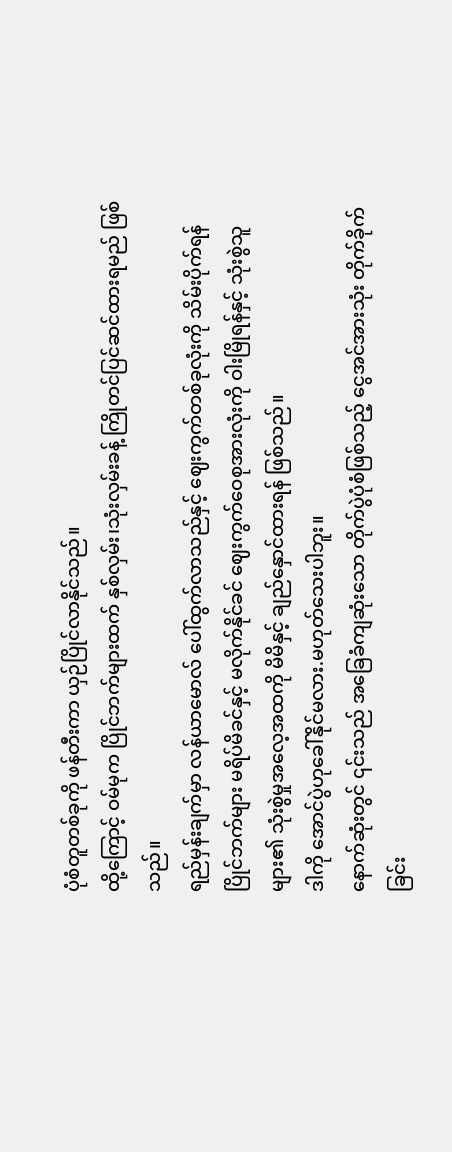ပုံစံတူတစ်ခုကို ဖန်တီးကာ ယှဉ်ပြိုင်လာနိုင်သည်။
ထို့ကြောင့် ဝမ်မုက ပြိုင်ဘက်များထက် နှစ်လှမ်း၊သုံးလှမ်းခန့် ကြိုတင်ပြင်ဆင်ထားရမည် ဖြစ်သည်။
ရည်မှန်းချက်မှာ လန်ယာမောလ် ပေါ်ထွက်လာသည်နှင့် ဈေးကွက်တစ်ခုလုံးကို သိမ်းပိုက်ရန် ပြိုင်ဘက်များ မရိပ်မိခင်နှင့် မလိုက်နိုင်ခင် ဈေးကွက်ဝေစုအားလုံးကို ဝါးမြိုရန်နှင့် သုံးစွဲသူများ၏ သုံးစွဲမှုအလေ့အထကို မိမိနှင့် ချည်နှောင်ထားရန် ဖြစ်သည်။
ဒါကို အောင်ပွဲဟုခေါ်နိုင်မလား.မဟုတ်သေးပါဘူး။
နောက်ဆုံးတွင် ၎င်းသည် အခြေခံကျဆုံးသော တိုက်ပွဲပုံစံဖြစ်သည့် ငွေအင်အားသုံး တိုက်ခိုက်ခြင်း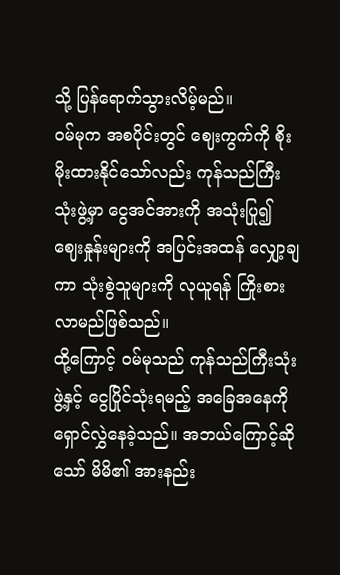သို့ ပြန်ရောက်သွားလိမ့်မည်။
ဝမ်မုက အစပိုင်းတွင် ဈေးကွက်ကို စိုးမိုးထားနိုင်သော်လည်း ကုန်သည်ကြီးသုံးဖွဲ့မှာ ငွေအင်အားကို အသုံးပြု၍ ဈေးနှုန်းများကို အပြင်းအထန် လျှော့ချကာ သုံးစွဲသူများကို လုယူရန် ကြိုးစားလာမည်ဖြစ်သည်။
ထို့ကြောင့် ဝမ်မုသည် ကုန်သည်ကြီးသုံးဖွဲ့နှင့် ငွေပြိုင်သုံးရမည့် အခြေအနေကို ရှောင်လွှဲနေခဲ့သည်။ အဘယ်ကြောင့်ဆိုသော် မိမိ၏ အားနည်း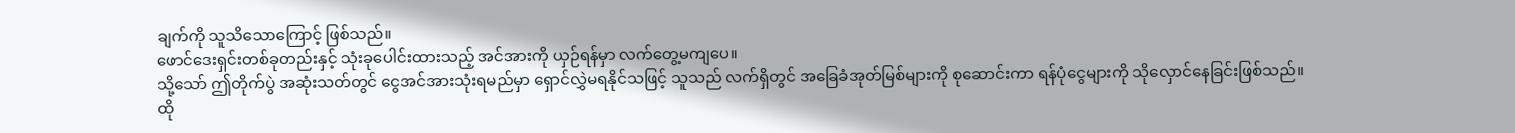ချက်ကို သူသိသောကြောင့် ဖြစ်သည်။
ဖောင်ဒေးရှင်းတစ်ခုတည်းနှင့် သုံးခုပေါင်းထားသည့် အင်အားကို ယှဉ်ရန်မှာ လက်တွေ့မကျပေ။
သို့သော် ဤတိုက်ပွဲ အဆုံးသတ်တွင် ငွေအင်အားသုံးရမည်မှာ ရှောင်လွှဲမရနိုင်သဖြင့် သူသည် လက်ရှိတွင် အခြေခံအုတ်မြစ်များကို စုဆောင်းကာ ရန်ပုံငွေများကို သိုလှောင်နေခြင်းဖြစ်သည်။
ထို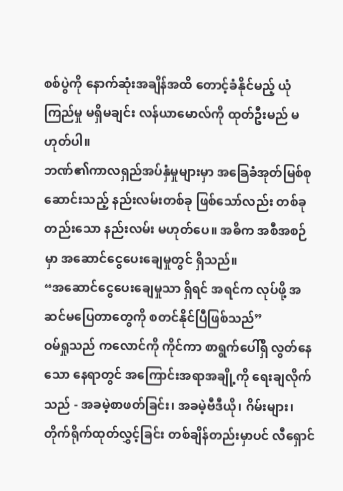စစ်ပွဲကို နောက်ဆုံးအချိန်အထိ တောင့်ခံနိုင်မည့် ယုံကြည်မှု မရှိမချင်း လန်ယာမောလ်ကို ထုတ်ဦးမည် မဟုတ်ပါ။
ဘဏ်၏ကာလရှည်အပ်နှံမှုများမှာ အခြေခံအုတ်မြစ်စုဆောင်းသည့် နည်းလမ်းတစ်ခု ဖြစ်သော်လည်း တစ်ခုတည်းသော နည်းလမ်း မဟုတ်ပေ။ အဓိက အစီအစဉ်မှာ အဆောင်ငွေပေးချေမှုတွင် ရှိသည်။
“အဆောင်ငွေပေးချေမှုသာ ရှိရင် အရင်က လုပ်ဖို့ အဆင်မပြေတာတွေကို စတင်နိုင်ပြီဖြစ်သည်”
ဝမ်ရှုသည် ကလောင်ကို ကိုင်ကာ စာရွက်ပေါ်ရှိ လွတ်နေသော နေရာတွင် အကြောင်းအရာအချို့ကို ရေးချလိုက်သည် - အခမဲ့စာဖတ်ခြင်း၊ အခမဲ့ဗီဒီယို၊ ဂိမ်းများ၊ တိုက်ရိုက်ထုတ်လွှင့်ခြင်း တစ်ချိန်တည်းမှာပင် လီရှောင်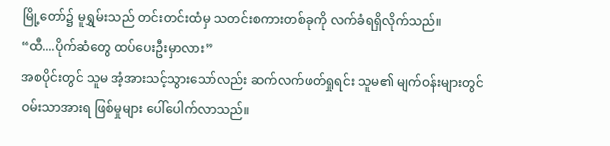မြို့တော်၌ မူရွှမ်းသည် တင်းတင်းထံမှ သတင်းစကားတစ်ခုကို လက်ခံရရှိလိုက်သည်။
“ထီ....ပိုက်ဆံတွေ ထပ်ပေးဦးမှာလား”
အစပိုင်းတွင် သူမ အံ့အားသင့်သွားသော်လည်း ဆက်လက်ဖတ်ရှုရင်း သူမ၏ မျက်ဝန်းများတွင် ဝမ်းသာအားရ ဖြစ်မှုများ ပေါ်ပေါက်လာသည်။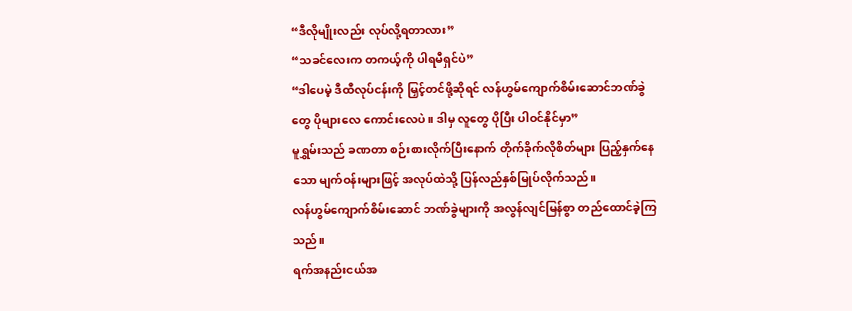“ဒီလိုမျိုးလည်း လုပ်လို့ရတာလား”
“သခင်လေးက တကယ့်ကို ပါရမီရှင်ပဲ”
“ဒါပေမဲ့ ဒီထီလုပ်ငန်းကို မြှင့်တင်ဖို့ဆိုရင် လန်ဟွမ်ကျောက်စိမ်းဆောင်ဘဏ်ခွဲတွေ ပိုများလေ ကောင်းလေပဲ။ ဒါမှ လူတွေ ပိုပြီး ပါဝင်နိုင်မှာ”
မူရွှမ်းသည် ခဏတာ စဉ်းစားလိုက်ပြီးနောက် တိုက်ခိုက်လိုစိတ်များ ပြည့်နှက်နေသော မျက်ဝန်းများဖြင့် အလုပ်ထဲသို့ ပြန်လည်နှစ်မြုပ်လိုက်သည်။
လန်ဟွမ်ကျောက်စိမ်းဆောင် ဘဏ်ခွဲများကို အလွန်လျင်မြန်စွာ တည်ထောင်ခဲ့ကြသည်။
ရက်အနည်းငယ်အ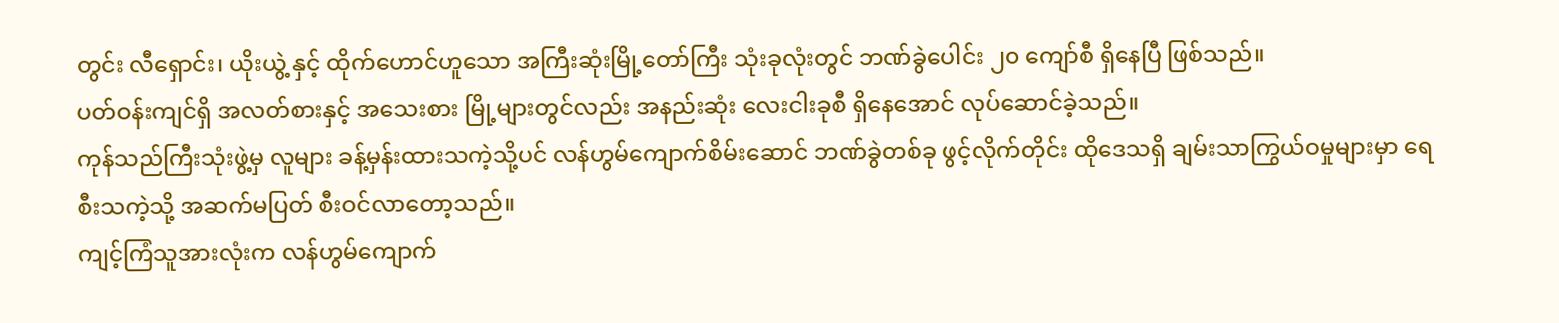တွင်း လီရှောင်း၊ ယိုးယွဲ့ နှင့် ထိုက်ဟောင်ဟူသော အကြီးဆုံးမြို့တော်ကြီး သုံးခုလုံးတွင် ဘဏ်ခွဲပေါင်း ၂၀ ကျော်စီ ရှိနေပြီ ဖြစ်သည်။
ပတ်ဝန်းကျင်ရှိ အလတ်စားနှင့် အသေးစား မြို့များတွင်လည်း အနည်းဆုံး လေးငါးခုစီ ရှိနေအောင် လုပ်ဆောင်ခဲ့သည်။
ကုန်သည်ကြီးသုံးဖွဲ့မှ လူများ ခန့်မှန်းထားသကဲ့သို့ပင် လန်ဟွမ်ကျောက်စိမ်းဆောင် ဘဏ်ခွဲတစ်ခု ဖွင့်လိုက်တိုင်း ထိုဒေသရှိ ချမ်းသာကြွယ်ဝမှုများမှာ ရေစီးသကဲ့သို့ အဆက်မပြတ် စီးဝင်လာတော့သည်။
ကျင့်ကြံသူအားလုံးက လန်ဟွမ်ကျောက်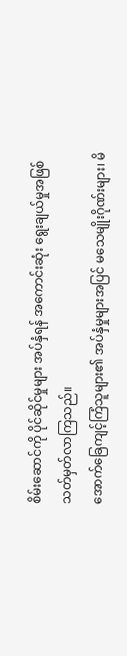စိမ်းဆောင်ကို ပိုင်ဆိုင်မှုများ အပ်နှံရန် အကောင်းဆုံး ရွေးချယ်မှုအဖြစ် သတ်မှတ်လာကြသည်။
အောက်ခြေကျင့်ကြံသူများ၏ အပ်နှံမှုများအပြင် မသေမျိုးဂိုဏ်းများ၊ မိ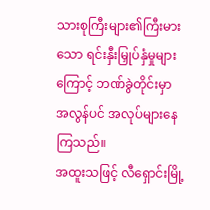သားစုကြီးများ၏ကြီးမားသော ရင်းနှီးမြှုပ်နှံမှုများကြောင့် ဘဏ်ခွဲတိုင်းမှာ အလွန်ပင် အလုပ်များနေကြသည်။
အထူးသဖြင့် လီရှောင်းမြို့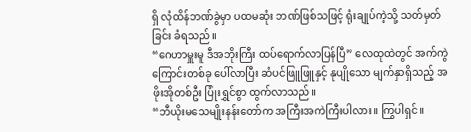ရှိ လုံထိန်ဘဏ်ခွဲမှာ ပထမဆုံး ဘဏ်ဖြစ်သဖြင့် ရုံးချုပ်ကဲ့သို့ သတ်မှတ်ခြင်း ခံရသည်။
“ဂေဟာမှူးမူ ဒီအဘိုးကြီး ထပ်ရောက်လာပြန်ပြီ” လေထုထဲတွင် အက်ကွဲကြောင်းတစ်ခု ပေါ်လာပြီး ဆံပင်ဖြူဖြူနှင့် နုပျိုသော မျက်နှာရှိသည့် အဖိုးအိုတစ်ဦး ပြုံးရွှင်စွာ ထွက်လာသည်။
“ဘီယိုးမသေမျိုးနန်းတော်က အကြီးအကဲကြီးပါလား။ ကြွပါရှင်။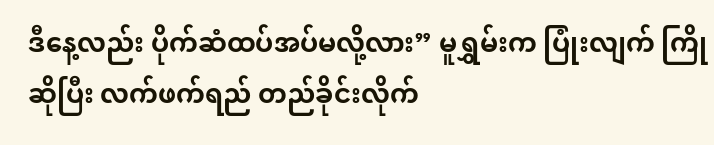ဒီနေ့လည်း ပိုက်ဆံထပ်အပ်မလို့လား” မူရွှမ်းက ပြုံးလျက် ကြိုဆိုပြီး လက်ဖက်ရည် တည်ခိုင်းလိုက်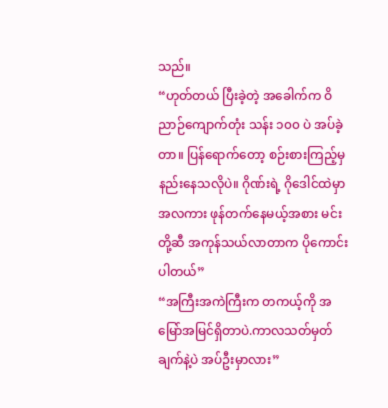သည်။
“ဟုတ်တယ် ပြီးခဲ့တဲ့ အခေါက်က ဝိညာဉ်ကျောက်တုံး သန်း ၁၀၀ ပဲ အပ်ခဲ့တာ။ ပြန်ရောက်တော့ စဉ်းစားကြည့်မှ နည်းနေသလိုပဲ။ ဂိုဏ်းရဲ့ ဂိုဒေါင်ထဲမှာ အလကား ဖုန်တက်နေမယ့်အစား မင်းတို့ဆီ အကုန်သယ်လာတာက ပိုကောင်းပါတယ်”
“အကြီးအကဲကြီးက တကယ့်ကို အမြော်အမြင်ရှိတာပဲ.ကာလသတ်မှတ်ချက်နဲ့ပဲ အပ်ဦးမှာလား”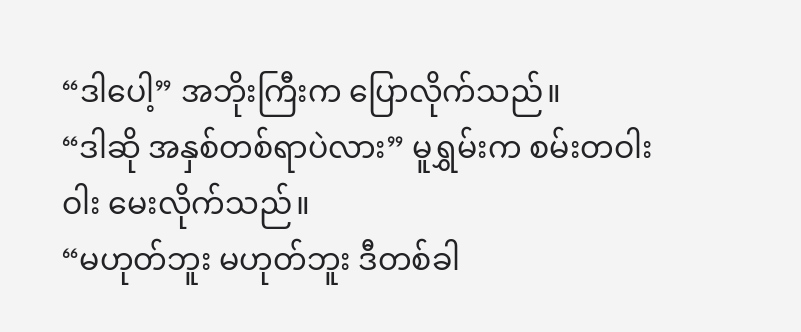“ဒါပေါ့” အဘိုးကြီးက ပြောလိုက်သည်။
“ဒါဆို အနှစ်တစ်ရာပဲလား” မူရွှမ်းက စမ်းတဝါးဝါး မေးလိုက်သည်။
“မဟုတ်ဘူး မဟုတ်ဘူး ဒီတစ်ခါ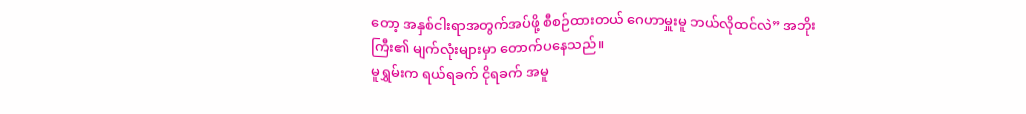တော့ အနှစ်ငါးရာအတွက်အပ်ဖို့ စီစဉ်ထားတယ် ဂေဟာမှူးမူ ဘယ်လိုထင်လဲ” အဘိုးကြီး၏ မျက်လုံးများမှာ တောက်ပနေသည်။
မူရွှမ်းက ရယ်ရခက် ငိုရခက် အမူ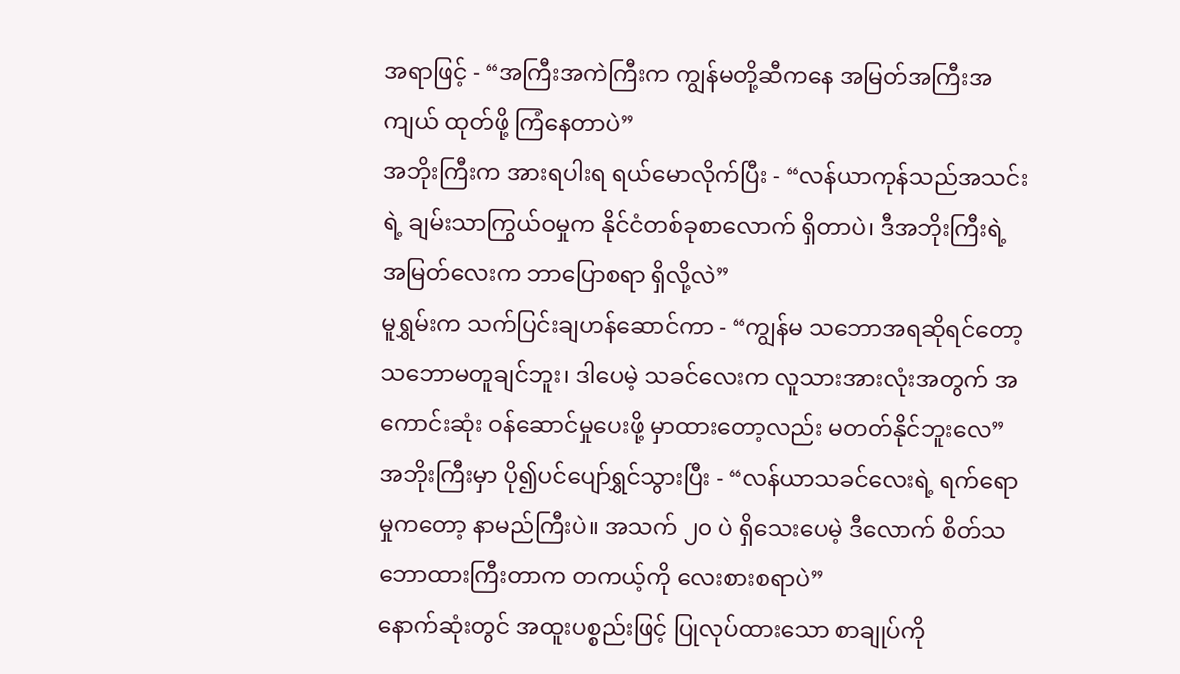အရာဖြင့် - “အကြီးအကဲကြီးက ကျွန်မတို့ဆီကနေ အမြတ်အကြီးအကျယ် ထုတ်ဖို့ ကြံနေတာပဲ”
အဘိုးကြီးက အားရပါးရ ရယ်မောလိုက်ပြီး - “လန်ယာကုန်သည်အသင်းရဲ့ ချမ်းသာကြွယ်ဝမှုက နိုင်ငံတစ်ခုစာလောက် ရှိတာပဲ၊ ဒီအဘိုးကြီးရဲ့ အမြတ်လေးက ဘာပြောစရာ ရှိလို့လဲ”
မူရွှမ်းက သက်ပြင်းချဟန်ဆောင်ကာ - “ကျွန်မ သဘောအရဆိုရင်တော့ သဘောမတူချင်ဘူး၊ ဒါပေမဲ့ သခင်လေးက လူသားအားလုံးအတွက် အကောင်းဆုံး ဝန်ဆောင်မှုပေးဖို့ မှာထားတော့လည်း မတတ်နိုင်ဘူးလေ”
အဘိုးကြီးမှာ ပို၍ပင်ပျော်ရွှင်သွားပြီး - “လန်ယာသခင်လေးရဲ့ ရက်ရောမှုကတော့ နာမည်ကြီးပဲ။ အသက် ၂၀ ပဲ ရှိသေးပေမဲ့ ဒီလောက် စိတ်သဘောထားကြီးတာက တကယ့်ကို လေးစားစရာပဲ”
နောက်ဆုံးတွင် အထူးပစ္စည်းဖြင့် ပြုလုပ်ထားသော စာချုပ်ကို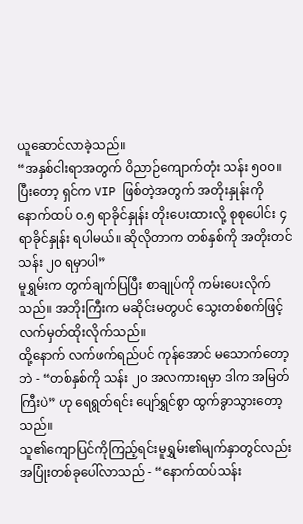ယူဆောင်လာခဲ့သည်။
“အနှစ်ငါးရာအတွက် ဝိညာဉ်ကျောက်တုံး သန်း ၅၀၀။ ပြီးတော့ ရှင်က VIP ဖြစ်တဲ့အတွက် အတိုးနှုန်းကို နောက်ထပ် ၀.၅ ရာခိုင်နှုန်း တိုးပေးထားလို့ စုစုပေါင်း ၄ ရာခိုင်နှုန်း ရပါမယ်။ ဆိုလိုတာက တစ်နှစ်ကို အတိုးတင်သန်း ၂၀ ရမှာပါ”
မူရွှမ်းက တွက်ချက်ပြပြီး စာချုပ်ကို ကမ်းပေးလိုက်သည်။ အဘိုးကြီးက မဆိုင်းမတွပင် သွေးတစ်စက်ဖြင့် လက်မှတ်ထိုးလိုက်သည်။
ထို့နောက် လက်ဖက်ရည်ပင် ကုန်အောင် မသောက်တော့ဘဲ - “တစ်နှစ်ကို သန်း ၂၀ အလကားရမှာ ဒါက အမြတ်ကြီးပဲ” ဟု ရေရွတ်ရင်း ပျော်ရွှင်စွာ ထွက်ခွာသွားတော့သည်။
သူ၏ကျောပြင်ကိုကြည့်ရင်းမူရွှမ်း၏မျက်နှာတွင်လည်းအပြုံးတစ်ခုပေါ်လာသည် - “နောက်ထပ်သန်း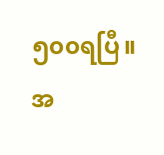၅၀၀ရပြီ။အ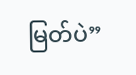မြတ်ပဲ”